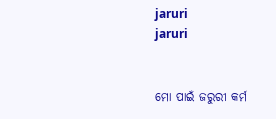jaruri
jaruri


ମୋ ପାଇଁ ଜରୁରୀ କର୍ମ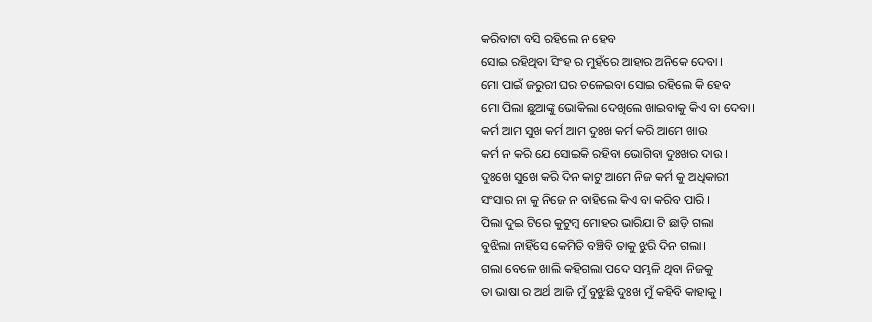କରିବାଟା ବସି ରହିଲେ ନ ହେବ
ସୋଇ ରହିଥିବା ସିଂହ ର ମୁହଁରେ ଆହାର ଅନିକେ ଦେବା ।
ମୋ ପାଇଁ ଜରୁରୀ ଘର ଚଳେଇବା ସୋଇ ରହିଲେ କି ହେବ
ମୋ ପିଲା ଛୁଆଙ୍କୁ ଭୋକିଲା ଦେଖିଲେ ଖାଇବାକୁ କିଏ ବା ଦେବା।
କର୍ମ ଆମ ସୁଖ କର୍ମ ଆମ ଦୁଃଖ କର୍ମ କରି ଆମେ ଖାଉ
କର୍ମ ନ କରି ଯେ ସୋଇକି ରହିବା ଭୋଗିବା ଦୁଃଖର ଦାଉ ।
ଦୁଃଖେ ସୁଖେ କରି ଦିନ କାଟୁ ଆମେ ନିଜ କର୍ମ କୁ ଅଧିକାରୀ
ସଂସାର ନା କୁ ନିଜେ ନ ବାହିଲେ କିଏ ବା କରିବ ପାରି ।
ପିଲା ଦୁଇ ଟିରେ କୁଟୁମ୍ବ ମୋହର ଭାରିଯା ଟି ଛାଡ଼ି ଗଲା
ବୁଝିଲା ନାହିଁସେ କେମିତି ବଞ୍ଚିବି ତାକୁ ଝୁରି ଦିନ ଗଲା।
ଗଲା ବେଳେ ଖାଲି କହିଗଲା ପଦେ ସମ୍ଭଳି ଥିବା ନିଜକୁ
ତା ଭାଷା ର ଅର୍ଥ ଆଜି ମୁଁ ବୁଝୁଛି ଦୁଃଖ ମୁଁ କହିବି କାହାକୁ ।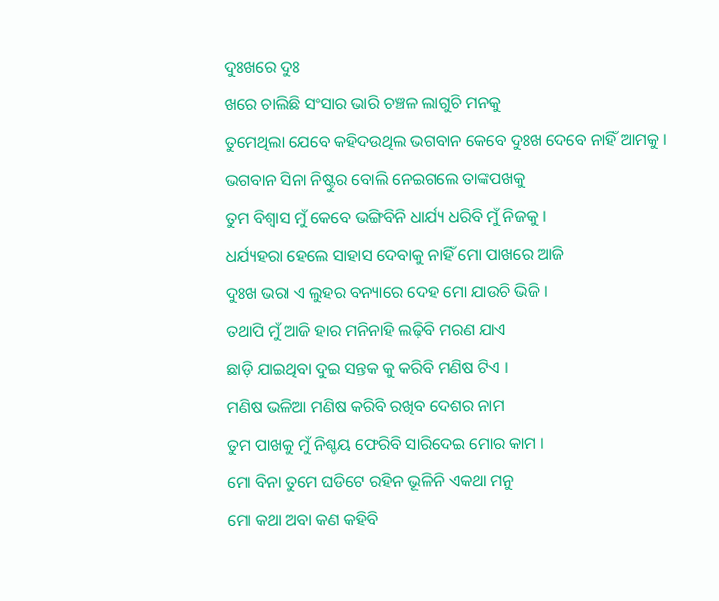ଦୁଃଖରେ ଦୁଃ
ଖରେ ଚାଲିଛି ସଂସାର ଭାରି ଚଞ୍ଚଳ ଲାଗୁଚି ମନକୁ
ତୁମେଥିଲା ଯେବେ କହିଦଉଥିଲ ଭଗବାନ କେବେ ଦୁଃଖ ଦେବେ ନାହିଁ ଆମକୁ ।
ଭଗବାନ ସିନା ନିଷ୍ଟୁର ବୋଲି ନେଇଗଲେ ତାଙ୍କପଖକୁ
ତୁମ ବିଶ୍ଵାସ ମୁଁ କେବେ ଭଙ୍ଗିବିନି ଧାର୍ଯ୍ୟ ଧରିବି ମୁଁ ନିଜକୁ ।
ଧର୍ଯ୍ୟହରା ହେଲେ ସାହାସ ଦେବାକୁ ନାହିଁ ମୋ ପାଖରେ ଆଜି
ଦୁଃଖ ଭରା ଏ ଲୁହର ବନ୍ୟାରେ ଦେହ ମୋ ଯାଉଚି ଭିଜି ।
ତଥାପି ମୁଁ ଆଜି ହାର ମନିନାହି ଲଢ଼ିବି ମରଣ ଯାଏ
ଛାଡ଼ି ଯାଇଥିବା ଦୁଇ ସନ୍ତକ କୁ କରିବି ମଣିଷ ଟିଏ ।
ମଣିଷ ଭଳିଆ ମଣିଷ କରିବି ରଖିବ ଦେଶର ନାମ
ତୁମ ପାଖକୁ ମୁଁ ନିଶ୍ଚୟ ଫେରିବି ସାରିଦେଇ ମୋର କାମ ।
ମୋ ବିନା ତୁମେ ଘଡିଟେ ରହିନ ଭୂଳିନି ଏକଥା ମନୁ
ମୋ କଥା ଅବା କଣ କହିବି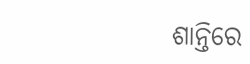ଶାନ୍ତିରେ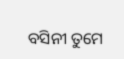ବସିନୀ ତୁମେ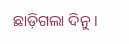ଛାଡ଼ିଗଲା ଦିନୁ ।